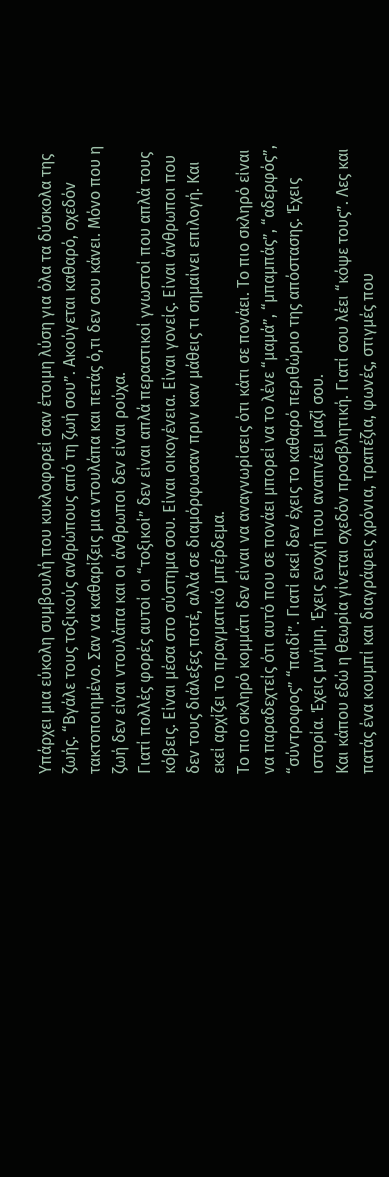Υπάρχει μια εύκολη συμβουλή που κυκλοφορεί σαν έτοιμη λύση για όλα τα δύσκολα της ζωής. “Βγάλε τους τοξικούς ανθρώπους από τη ζωή σου”. Ακούγεται καθαρό, σχεδόν τακτοποιημένο. Σαν να καθαρίζεις μια ντουλάπα και πετάς ό,τι δεν σου κάνει. Μόνο που η ζωή δεν είναι ντουλάπα και οι άνθρωποι δεν είναι ρούχα.
Γιατί πολλές φορές αυτοί οι “τοξικοί” δεν είναι απλά περαστικοί γνωστοί που απλά τους κόβεις. Είναι μέσα στο σύστημα σου. Είναι οικογένεια. Είναι γονείς. Είναι άνθρωποι που δεν τους διάλεξες ποτέ, αλλά σε διαμόρφωσαν πριν καν μάθεις τι σημαίνει επιλογή. Και εκεί αρχίζει το πραγματικό μπέρδεμα.
Το πιο σκληρό κομμάτι δεν είναι να αναγνωρίσεις ότι κάτι σε πονάει. Το πιο σκληρό είναι να παραδεχτείς ότι αυτό που σε πονάει μπορεί να το λένε “μαμά”, “μπαμπάς”, “αδερφός”, “σύντροφος” “παιδί”. Γιατί εκεί δεν έχεις το καθαρό περιθώριο της απόστασης. Έχεις ιστορία. Έχεις μνήμη. Έχεις ενοχή που αναπνέει μαζί σου.
Και κάπου εδώ η θεωρία γίνεται σχεδόν προσβλητική. Γιατί σου λέει “κόψε τους”. Λες και πατάς ένα κουμπί και διαγράφεις χρόνια, τραπέζια, φωνές, στιγμές που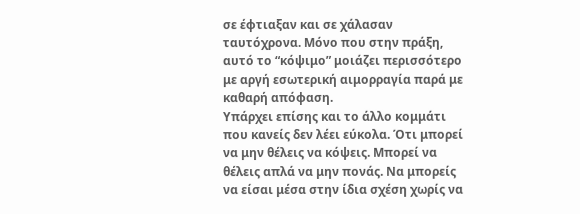σε έφτιαξαν και σε χάλασαν ταυτόχρονα. Μόνο που στην πράξη, αυτό το “κόψιμο” μοιάζει περισσότερο με αργή εσωτερική αιμορραγία παρά με καθαρή απόφαση.
Υπάρχει επίσης και το άλλο κομμάτι που κανείς δεν λέει εύκολα. Ότι μπορεί να μην θέλεις να κόψεις. Μπορεί να θέλεις απλά να μην πονάς. Να μπορείς να είσαι μέσα στην ίδια σχέση χωρίς να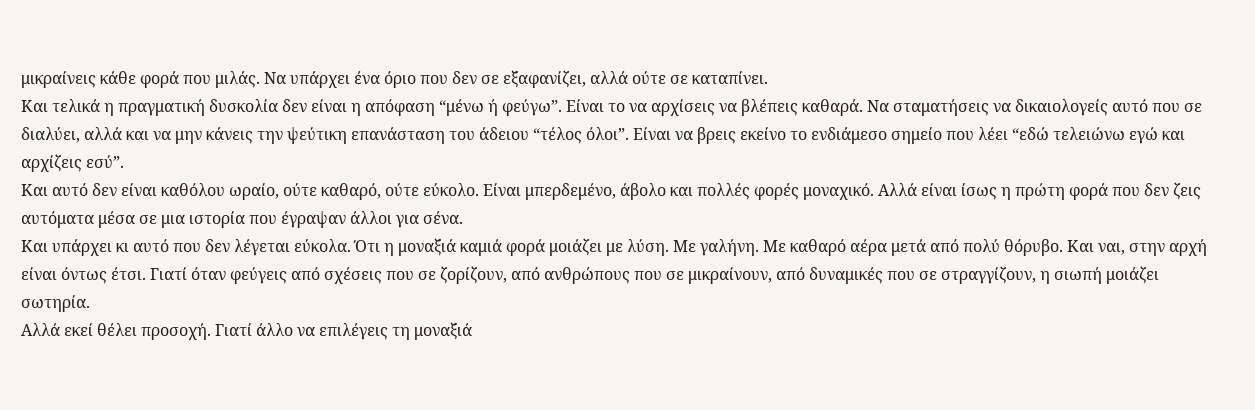μικραίνεις κάθε φορά που μιλάς. Να υπάρχει ένα όριο που δεν σε εξαφανίζει, αλλά ούτε σε καταπίνει.
Και τελικά η πραγματική δυσκολία δεν είναι η απόφαση “μένω ή φεύγω”. Είναι το να αρχίσεις να βλέπεις καθαρά. Να σταματήσεις να δικαιολογείς αυτό που σε διαλύει, αλλά και να μην κάνεις την ψεύτικη επανάσταση του άδειου “τέλος όλοι”. Είναι να βρεις εκείνο το ενδιάμεσο σημείο που λέει “εδώ τελειώνω εγώ και αρχίζεις εσύ”.
Και αυτό δεν είναι καθόλου ωραίο, ούτε καθαρό, ούτε εύκολο. Είναι μπερδεμένο, άβολο και πολλές φορές μοναχικό. Αλλά είναι ίσως η πρώτη φορά που δεν ζεις αυτόματα μέσα σε μια ιστορία που έγραψαν άλλοι για σένα.
Και υπάρχει κι αυτό που δεν λέγεται εύκολα. Ότι η μοναξιά καμιά φορά μοιάζει με λύση. Με γαλήνη. Με καθαρό αέρα μετά από πολύ θόρυβο. Και ναι, στην αρχή είναι όντως έτσι. Γιατί όταν φεύγεις από σχέσεις που σε ζορίζουν, από ανθρώπους που σε μικραίνουν, από δυναμικές που σε στραγγίζουν, η σιωπή μοιάζει σωτηρία.
Αλλά εκεί θέλει προσοχή. Γιατί άλλο να επιλέγεις τη μοναξιά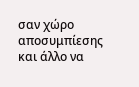σαν χώρο αποσυμπίεσης και άλλο να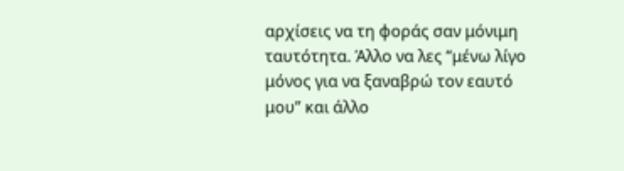αρχίσεις να τη φοράς σαν μόνιμη ταυτότητα. Άλλο να λες “μένω λίγο μόνος για να ξαναβρώ τον εαυτό μου” και άλλο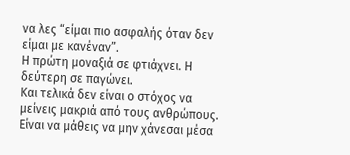να λες “είμαι πιο ασφαλής όταν δεν είμαι με κανέναν”.
Η πρώτη μοναξιά σε φτιάχνει. Η δεύτερη σε παγώνει.
Και τελικά δεν είναι ο στόχος να μείνεις μακριά από τους ανθρώπους. Είναι να μάθεις να μην χάνεσαι μέσα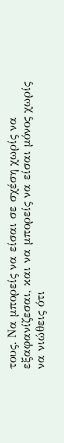τους. Να μπορείς να είσαι σε σχέση χωρίς να εξαφανίζεσαι, και να μπορείς να είσαι μόνος χωρίς να νιώθεις ότι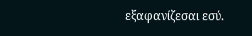εξαφανίζεσαι εσύ.